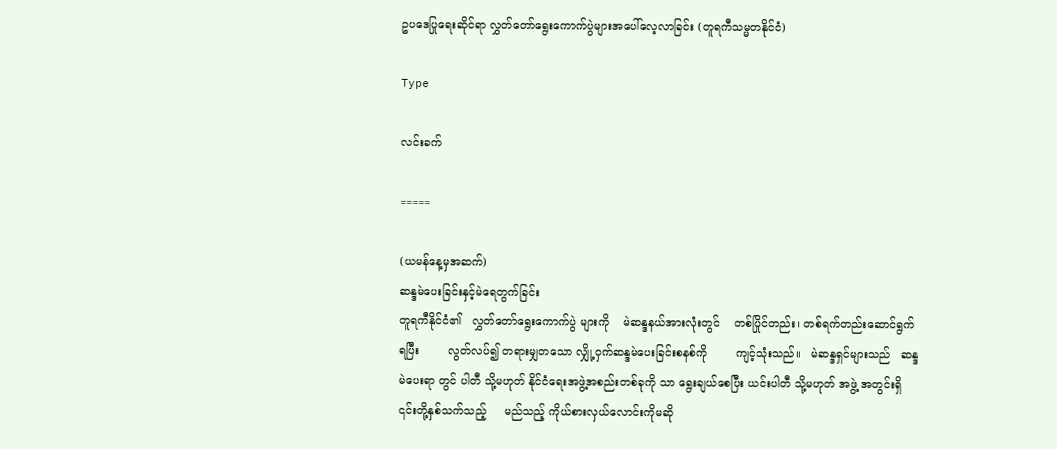ဥပဒေပြုရေးဆိုင်ရာ လွှတ်တော်ရွေးကောက်ပွဲများအပေါ်လေ့လာခြင်း (တူရကီသမ္မတနိုင်ငံ)

Type

လင်းခက်

=====

(ယမန်နေ့မှအဆက်)
ဆန္ဒမဲပေးခြင်းနှင့်မဲရေတွက်ခြင်း
တူရကီနိုင်ငံ၏   လွှတ်တော်ရွေးကောက်ပွဲ များကို    မဲဆန္ဒနယ်အားလုံးတွင်    တစ်ပြိုင်တည်း၊ တစ်ရက်တည်းဆောင်ရွက်ရပြီး        လွတ်လပ်၍ တရားမျှတသော လျှို့ဝှက်ဆန္ဒမဲပေးခြင်းစနစ်ကို        ကျင့်သုံးသည်။   မဲဆန္ဒရှင်များသည်   ဆန္ဒမဲပေးရာ တွင် ပါတီ သို့မဟုတ် နိုင်ငံရေးအဖွဲ့အစည်းတစ်ခုကို သာ ရွေးချယ်စေပြီး ယင်းပါတီ သို့မဟုတ် အဖွဲ့ အတွင်းရှိ    ၎င်းတို့နှစ်သက်သည့်     မည်သည့် ကိုယ်စားလှယ်လောင်းကိုမဆို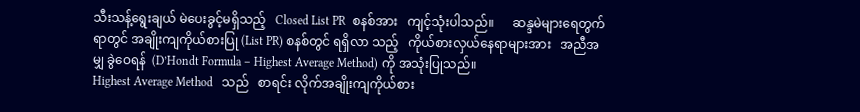သီးသန့်ရွေးချယ် မဲပေးခွင့်မရှိသည့်   Closed List PR  စနစ်အား   ကျင့်သုံးပါသည်။      ဆန္ဒမဲများရေတွက်ရာတွင် အချိုးကျကိုယ်စားပြု (List PR) စနစ်တွင် ရရှိလာ သည့်   ကိုယ်စားလှယ်နေရာများအား   အညီအမျှ ခွဲဝေရန်  (D’Hondt Formula – Highest Average Method) ကို အသုံးပြုသည်။
Highest Average Method   သည်   စာရင်း လိုက်အချိုးကျကိုယ်စား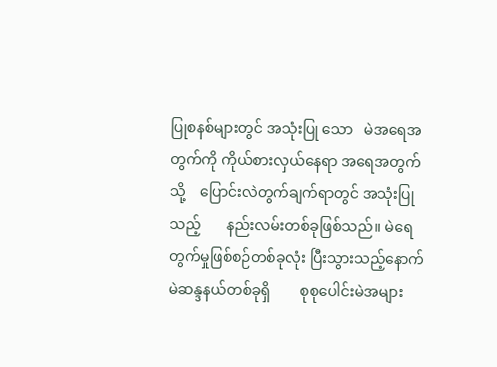ပြုစနစ်များတွင် အသုံးပြု သော   မဲအရေအတွက်ကို ကိုယ်စားလှယ်နေရာ အရေအတွက်သို့    ပြောင်းလဲတွက်ချက်ရာတွင် အသုံးပြုသည့်       နည်းလမ်းတစ်ခုဖြစ်သည်။ မဲရေတွက်မှုဖြစ်စဉ်တစ်ခုလုံး ပြီးသွားသည့်နောက် မဲဆန္ဒနယ်တစ်ခုရှိ        စုစုပေါင်းမဲအများ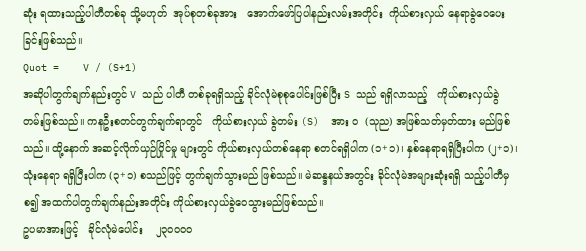ဆုံး ရထားသည့်ပါတီတစ်ခု သို့မဟုတ်  အုပ်စုတစ်ခုအား   အောက်ဖော်ပြပါနည်းလမ်းအတိုင်း  ကိုယ်စားလှယ် နေရာခွဲဝေပေးခြင်းဖြစ်သည်။
Quot =    V / (S+1)
အဆိုပါတွက်ချက်နည်းတွင် V သည် ပါတီ တစ်ခုရရှိသည့် ခိုင်လုံမဲစုစုပေါင်းဖြစ်ပြီး S သည် ရရှိလာသည့်   ကိုယ်စားလှယ်ခွဲတမ်းဖြစ်သည်။ ကနဦးစတင်တွက်ချက်ရာတွင်   ကိုယ်စားလှယ် ခွဲတမ်း (S)  အား ၀  (သုည) အဖြစ်သတ်မှတ်ထား မည်ဖြစ်သည်။ ထို့နောက် အဆင့်လိုက်ယှဉ်ပြိုင်မှု များတွင် ကိုယ်စားလှယ်တစ်နေရာ စတင်ရရှိပါက (၁+၁)၊ နှစ်နေရာရရှိပြီးပါက (၂+၁)၊ သုံးနေရာ ရရှိပြီးပါက (၃+၁) စသည်ဖြင့် တွက်ချက်သွားမည် ဖြစ်သည်။ မဲဆန္ဒနယ်အတွင်း ခိုင်လုံမဲအများဆုံးရရှိ သည့်ပါတီမှစ၍ အထက်ပါတွက်ချက်နည်းအတိုင်း ကိုယ်စားလှယ်ခွဲဝေသွားမည်ဖြစ်သည်။
ဥပမာအားဖြင့်   ခိုင်လုံမဲပေါင်း    ၂၃၀၀၀၀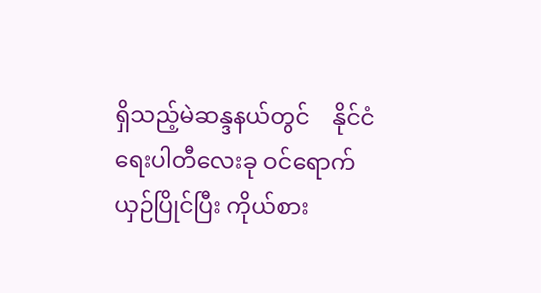ရှိသည့်မဲဆန္ဒနယ်တွင်    နိုင်ငံရေးပါတီလေးခု ဝင်ရောက်ယှဉ်ပြိုင်ပြီး ကိုယ်စား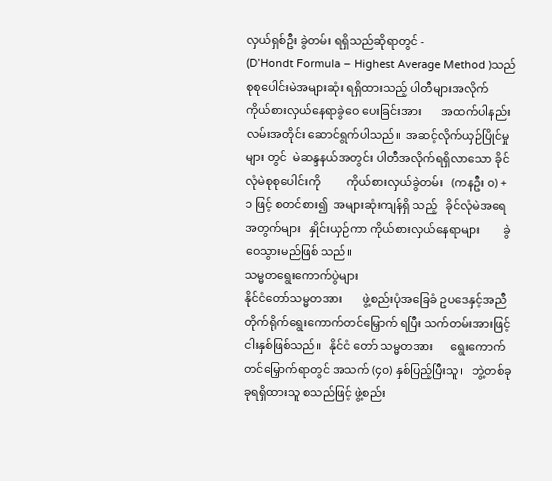လှယ်ရှစ်ဦး ခွဲတမ်း ရရှိသည်ဆိုရာတွင် -
(D’Hondt Formula – Highest Average Method )သည် စုစုပေါင်းမဲအများဆုံး ရရှိထားသည့် ပါတီများအလိုက်     ကိုယ်စားလှယ်နေရာခွဲဝေ ပေးခြင်းအား       အထက်ပါနည်းလမ်းအတိုင်း ဆောင်ရွက်ပါသည်။  အဆင့်လိုက်ယှဉ်ပြိုင်မှုများ တွင်  မဲဆန္ဒနယ်အတွင်း ပါတီအလိုက်ရရှိလာသော ခိုင်လုံမဲစုစုပေါင်းကို         ကိုယ်စားလှယ်ခွဲတမ်း   (ကနဦး ၀) + ၁ ဖြင့် စတင်စား၍  အများဆုံးကျန်ရှိ သည့်   ခိုင်လုံမဲအရေအတွက်များ   နှိုင်းယှဉ်ကာ ကိုယ်စားလှယ်နေရာများ        ခွဲဝေသွားမည်ဖြစ် သည်။
သမ္မတရွေးကောက်ပွဲများ
နိုင်ငံတော်သမ္မတအား       ဖွဲ့စည်းပုံအခြေခံ ဥပဒေနှင့်အညီ တိုက်ရိုက်ရွေးကောက်တင်မြှောက် ရပြီး သက်တမ်းအားဖြင့် ငါးနှစ်ဖြစ်သည်။   နိုင်ငံ တော် သမ္မတအား      ရွေးကောက်တင်မြှောက်ရာတွင် အသက် (၄၀) နှစ်ပြည့်ပြီးသူ၊   ဘွဲ့တစ်ခုခုရရှိထားသူ စသည်ဖြင့် ဖွဲ့စည်း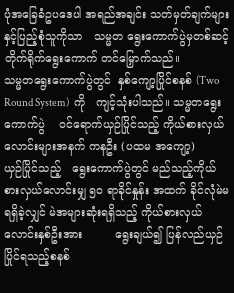ပုံအခြေခံဥပဒေပါ အရည်အချင်း သတ်မှတ်ချက်များနှင့်ပြည့်စုံသူကိုသာ   သမ္မတ ရွေးကောက်ပွဲမှတစ်ဆင့်   တိုက်ရိုက်ရွေးကောက် တင်မြှောက်သည်။
သမ္မတရွေးကောက်ပွဲတွင်  နှစ်ကျော့ပြိုင်စနစ် (Two Round System)  ကို   ကျင့်သုံးပါသည်။ သမ္မတရွေးကောက်ပွဲ    ဝင်ရောက်ယှဉ်ပြိုင်သည့် ကိုယ်စားလှယ်လောင်းများအနက် ကနဦး (ပထမ အကျော့)     ယှဉ်ပြိုင်သည့်   ရွေးကောက်ပွဲတွင် မည်သည့်ကိုယ်စားလှယ်လောင်းမျှ ၅၀ ရာခိုင်နှုန်း အထက် ခိုင်လုံမဲမရရှိခဲ့လျှင် မဲအများဆုံးရရှိသည့် ကိုယ်စားလှယ်လောင်းနှစ်ဦးအား         ရွေးချယ်၍ ပြန်လည်ယှဉ်ပြိုင်ရသည့်စနစ်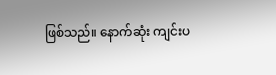ဖြစ်သည်။ နောက်ဆုံး ကျင်းပ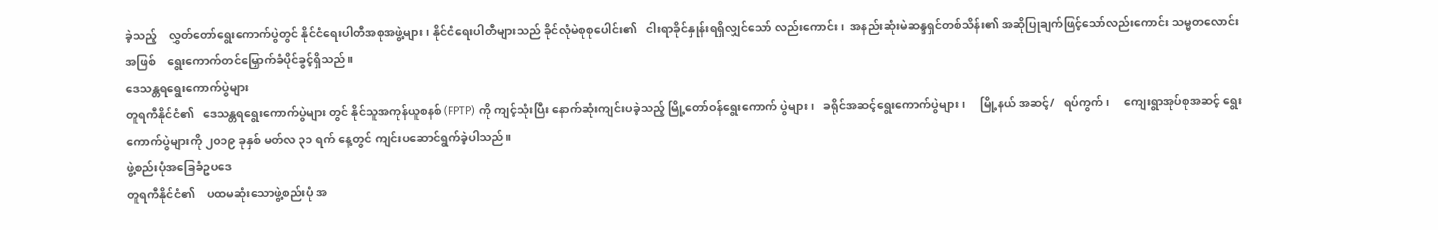ခဲ့သည့်    လွှတ်တော်ရွေးကောက်ပွဲတွင် နိုင်ငံရေးပါတီအစုအဖွဲ့များ၊ နိုင်ငံရေးပါတီများသည် ခိုင်လုံမဲစုစုပေါင်း၏   ငါးရာခိုင်နှုန်းရရှိလျှင်သော် လည်းကောင်း၊  အနည်းဆုံးမဲဆန္ဒရှင်တစ်သိန်း၏ အဆိုပြုချက်ဖြင့်သော်လည်းကောင်း သမ္မတလောင်း အဖြစ်    ရွေးကောက်တင်မြှောက်ခံပိုင်ခွင့်ရှိသည်။
ဒေသန္တရရွေးကောက်ပွဲများ
တူရကီနိုင်ငံ၏   ဒေသန္တရရွေးကောက်ပွဲများ တွင် နိုင်သူအကုန်ယူစနစ် (FPTP) ကို ကျင့်သုံးပြီး နောက်ဆုံးကျင်းပခဲ့သည့် မြို့တော်ဝန်ရွေးကောက် ပွဲများ၊   ခရိုင်အဆင့်ရွေးကောက်ပွဲများ၊     မြို့နယ် အဆင့်/   ရပ်ကွက်၊     ကျေးရွာအုပ်စုအဆင့် ရွေးကောက်ပွဲများကို ၂၀၁၉ ခုနှစ် မတ်လ ၃၁ ရက် နေ့တွင် ကျင်းပဆောင်ရွက်ခဲ့ပါသည်။
ဖွဲ့စည်းပုံအခြေခံဥပဒေ
တူရကီနိုင်ငံ၏    ပထမဆုံးသောဖွဲ့စည်းပုံ အ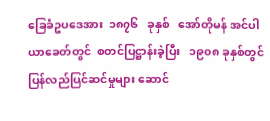ခြေခံဥပဒေအား  ၁၈၇၆   ခုနှစ်   အော်တိုမန် အင်ပါယာခေတ်တွင်  စတင်ပြဋ္ဌာန်းခဲ့ပြီး   ၁၉၀၈ ခုနှစ်တွင် ပြန်လည်ပြင်ဆင်မှုများ ဆောင်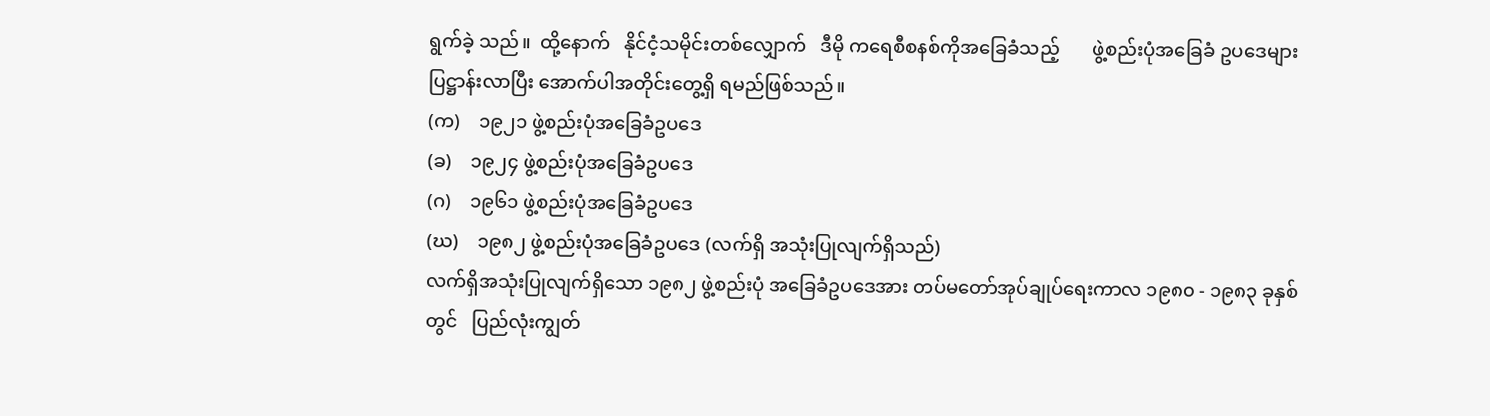ရွက်ခဲ့ သည်။  ထို့နောက်   နိုင်ငံ့သမိုင်းတစ်လျှောက်   ဒီမို ကရေစီစနစ်ကိုအခြေခံသည့်       ဖွဲ့စည်းပုံအခြေခံ ဥပဒေများပြဋ္ဌာန်းလာပြီး အောက်ပါအတိုင်းတွေ့ရှိ ရမည်ဖြစ်သည်။
(က)    ၁၉၂၁ ဖွဲ့စည်းပုံအခြေခံဥပဒေ
(ခ)    ၁၉၂၄ ဖွဲ့စည်းပုံအခြေခံဥပဒေ
(ဂ)    ၁၉၆၁ ဖွဲ့စည်းပုံအခြေခံဥပဒေ
(ဃ)    ၁၉၈၂ ဖွဲ့စည်းပုံအခြေခံဥပဒေ (လက်ရှိ အသုံးပြုလျက်ရှိသည်)
လက်ရှိအသုံးပြုလျက်ရှိသော ၁၉၈၂ ဖွဲ့စည်းပုံ အခြေခံဥပဒေအား တပ်မတော်အုပ်ချုပ်ရေးကာလ ၁၉၈၀ - ၁၉၈၃ ခုနှစ်တွင်   ပြည်လုံးကျွတ်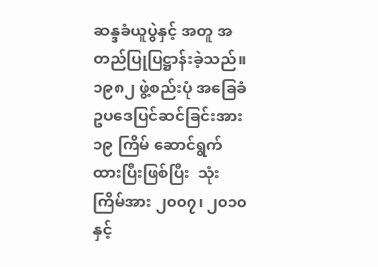ဆန္ဒခံယူပွဲနှင့် အတူ အတည်ပြုပြဋ္ဌာန်းခဲ့သည်။ ၁၉၈၂ ဖွဲ့စည်းပုံ အခြေခံဥပဒေပြင်ဆင်ခြင်းအား ၁၉ ကြိမ် ဆောင်ရွက် ထားပြီးဖြစ်ပြီး  သုံးကြိမ်အား ၂၀၀၇၊ ၂၀၁၀နှင့်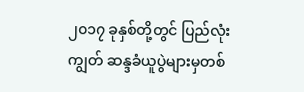၂၀၁၇ ခုနှစ်တို့တွင် ပြည်လုံးကျွတ် ဆန္ဒခံယူပွဲများမှတစ်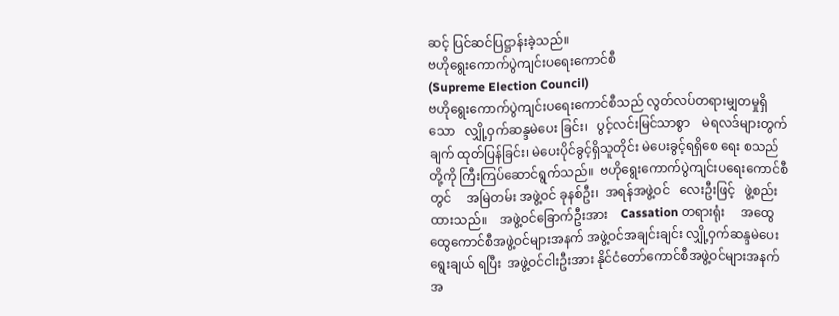ဆင့် ပြင်ဆင်ပြဋ္ဌာန်းခဲ့သည်။
ဗဟိုရွေးကောက်ပွဲကျင်းပရေးကောင်စီ
(Supreme Election Council)
ဗဟိုရွေးကောက်ပွဲကျင်းပရေးကောင်စီသည် လွတ်လပ်တရားမျှတမှုရှိသော   လျှို့ဝှက်ဆန္ဒမဲပေး ခြင်း၊   ပွင့်လင်းမြင်သာစွာ    မဲရလဒ်များတွက်ချက် ထုတ်ပြန်ခြင်း၊ မဲပေးပိုင်ခွင့်ရှိသူတိုင်း မဲပေးခွင့်ရရှိစေ ရေး စသည်တို့ကို ကြီးကြပ်ဆောင်ရွက်သည်။  ဗဟိုရွေးကောက်ပွဲကျင်းပရေးကောင်စီတွင်     အမြဲတမ်း အဖွဲ့ဝင် ခုနစ်ဦး၊  အရန်အဖွဲ့ဝင်   လေးဦးဖြင့်   ဖွဲ့စည်း ထားသည်။    အဖွဲ့ဝင်ခြောက်ဦးအား    Cassation တရားရုံး     အထွေထွေကောင်စီအဖွဲ့ဝင်များအနက် အဖွဲ့ဝင်အချင်းချင်း လျှို့ဝှက်ဆန္ဒမဲပေးရွေးချယ် ရပြီး  အဖွဲ့ဝင်ငါးဦးအား နိုင်ငံတော်ကောင်စီအဖွဲ့ဝင်များအနက်  အ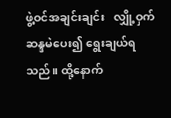ဖွဲ့ဝင်အချင်းချင်း   လျှို့ဝှက်ဆန္ဒမဲပေး၍ ရွေးချယ်ရသည်။ ထို့နောက်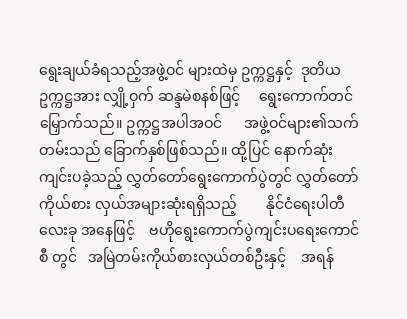ရွေးချယ်ခံရသည့်အဖွဲ့ဝင် များထဲမှ ဥက္ကဋ္ဌနှင့်  ဒုတိယဥက္ကဋ္ဌအား လျှို့ဝှက် ဆန္ဒမဲစနစ်ဖြင့်     ရွေးကောက်တင်မြှောက်သည်။ ဥက္ကဋ္ဌအပါအဝင်      အဖွဲ့ဝင်များ၏သက်တမ်းသည် ခြောက်နှစ်ဖြစ်သည်။ ထို့ပြင် နောက်ဆုံးကျင်းပခဲ့သည့် လွှတ်တော်ရွေးကောက်ပွဲတွင် လွှတ်တော်ကိုယ်စား လှယ်အများဆုံးရရှိသည့်        နိုင်ငံရေးပါတီလေးခု အနေဖြင့်    ဗဟိုရွေးကောက်ပွဲကျင်းပရေးကောင်စီ တွင်   အမြဲတမ်းကိုယ်စားလှယ်တစ်ဦးနှင့်    အရန်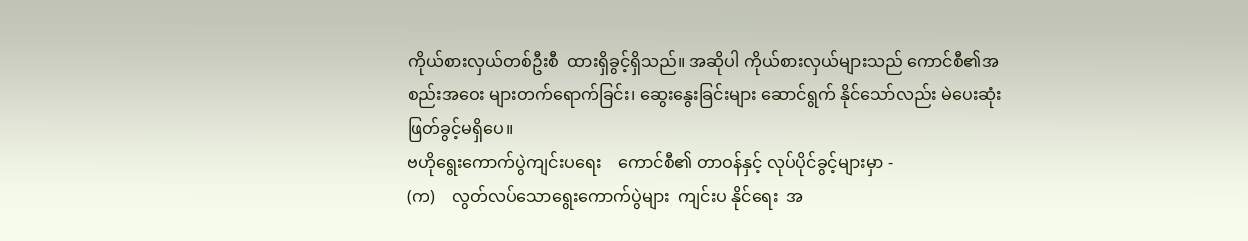ကိုယ်စားလှယ်တစ်ဦးစီ  ထားရှိခွင့်ရှိသည်။ အဆိုပါ ကိုယ်စားလှယ်များသည် ကောင်စီ၏အစည်းအဝေး များတက်ရောက်ခြင်း၊ ဆွေးနွေးခြင်းများ ဆောင်ရွက် နိုင်သော်လည်း မဲပေးဆုံးဖြတ်ခွင့်မရှိပေ။
ဗဟိုရွေးကောက်ပွဲကျင်းပရေး    ကောင်စီ၏ တာဝန်နှင့် လုပ်ပိုင်ခွင့်များမှာ -
(က)    လွတ်လပ်သောရွေးကောက်ပွဲများ  ကျင်းပ နိုင်ရေး  အ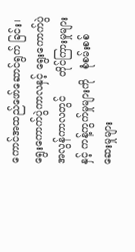ကောင်အထည်ဖော်ဆောင်ရွက် ခြင်း၊ ရွေးကောက်ပွဲကာလနှင့် ရွေးကောက်ပွဲ အလွန်ကာလတွင်      တိုင်ကြားမှုများနှင့် ကန့်ကွက်မှုများကို   စုံစမ်းစစ်ဆေးမှုများ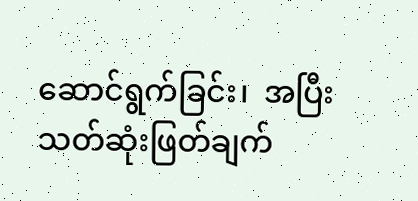ဆောင်ရွက်ခြင်း၊  အပြီးသတ်ဆုံးဖြတ်ချက်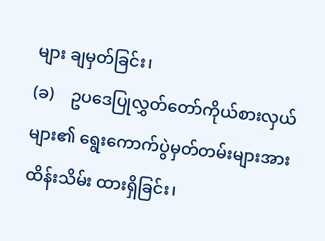များ ချမှတ်ခြင်း၊
(ခ)    ဥပဒေပြုလွှတ်တော်ကိုယ်စားလှယ်များ၏ ရွေးကောက်ပွဲမှတ်တမ်းများအား ထိန်းသိမ်း ထားရှိခြင်း၊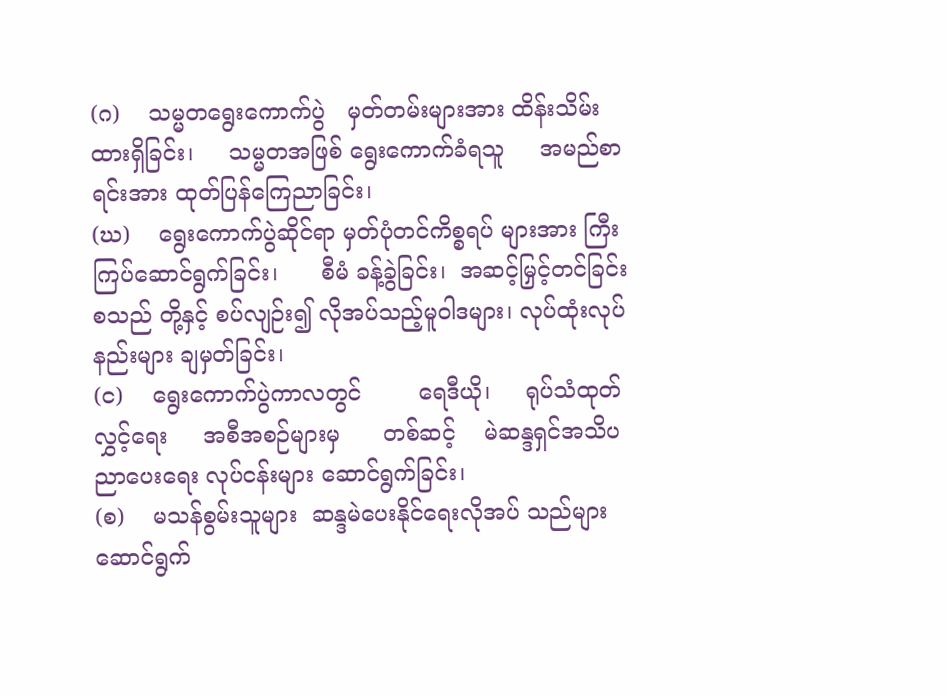(ဂ)    သမ္မတရွေးကောက်ပွဲ   မှတ်တမ်းများအား ထိန်းသိမ်းထားရှိခြင်း၊     သမ္မတအဖြစ် ရွေးကောက်ခံရသူ     အမည်စာရင်းအား ထုတ်ပြန်ကြေညာခြင်း၊
(ဃ)    ရွေးကောက်ပွဲဆိုင်ရာ မှတ်ပုံတင်ကိစ္စရပ် များအား ကြီးကြပ်ဆောင်ရွက်ခြင်း၊      စီမံ ခန့်ခွဲခြင်း၊  အဆင့်မြှင့်တင်ခြင်း  စသည် တို့နှင့် စပ်လျဉ်း၍ လိုအပ်သည့်မူဝါဒများ၊ လုပ်ထုံးလုပ်နည်းများ ချမှတ်ခြင်း၊
(င)    ရွေးကောက်ပွဲကာလတွင်        ရေဒီယို၊     ရုပ်သံထုတ်လွှင့်ရေး     အစီအစဉ်များမှ      တစ်ဆင့်    မဲဆန္ဒရှင်အသိပညာပေးရေး လုပ်ငန်းများ ဆောင်ရွက်ခြင်း၊
(စ)    မသန်စွမ်းသူများ  ဆန္ဒမဲပေးနိုင်ရေးလိုအပ် သည်များ ဆောင်ရွက်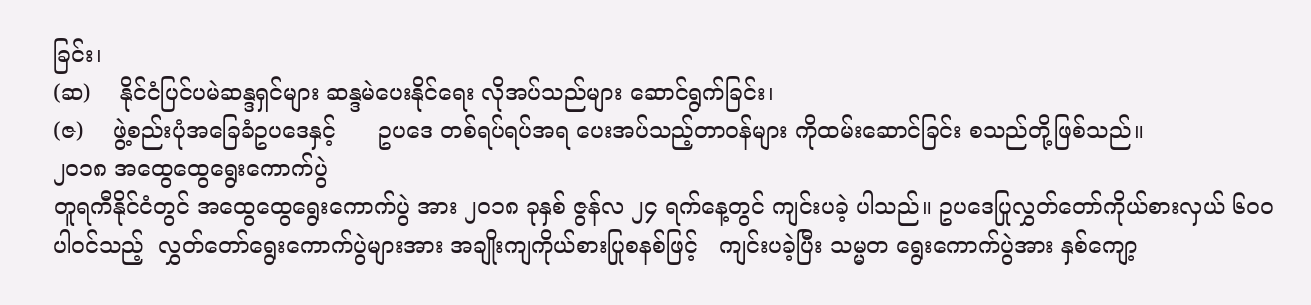ခြင်း၊
(ဆ)    နိုင်ငံပြင်ပမဲဆန္ဒရှင်များ ဆန္ဒမဲပေးနိုင်ရေး လိုအပ်သည်များ ဆောင်ရွက်ခြင်း၊
(ဇ)    ဖွဲ့စည်းပုံအခြေခံဥပဒေနှင့်      ဥပဒေ တစ်ရပ်ရပ်အရ ပေးအပ်သည့်တာဝန်များ ကိုထမ်းဆောင်ခြင်း စသည်တို့ဖြစ်သည်။
၂၀၁၈ အထွေထွေရွေးကောက်ပွဲ
တူရကီနိုင်ငံတွင် အထွေထွေရွေးကောက်ပွဲ အား ၂၀၁၈ ခုနှစ် ဇွန်လ ၂၄ ရက်နေ့တွင် ကျင်းပခဲ့ ပါသည်။ ဥပဒေပြုလွှတ်တော်ကိုယ်စားလှယ် ၆၀၀ ပါဝင်သည့်  လွှတ်တော်ရွေးကောက်ပွဲများအား အချိုးကျကိုယ်စားပြုစနစ်ဖြင့်   ကျင်းပခဲ့ပြီး သမ္မတ ရွေးကောက်ပွဲအား နှစ်ကျော့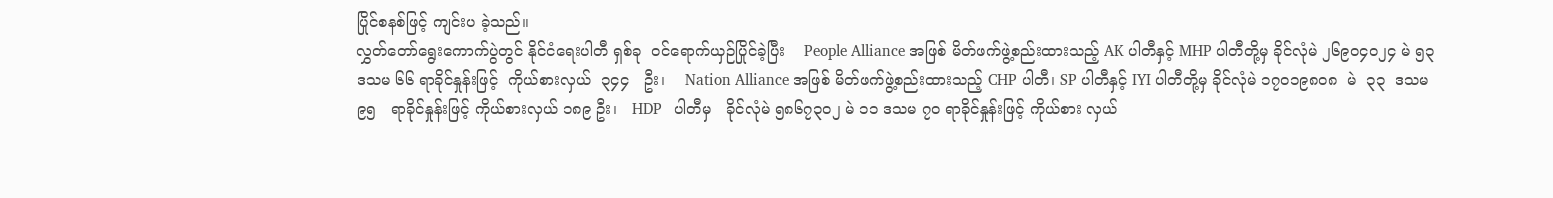ပြိုင်စနစ်ဖြင့် ကျင်းပ ခဲ့သည်။
လွှတ်တော်ရွေးကောက်ပွဲတွင် နိုင်ငံရေးပါတီ ရှစ်ခု  ဝင်ရောက်ယှဉ်ပြိုင်ခဲ့ပြီး    People Alliance အဖြစ် မိတ်ဖက်ဖွဲ့စည်းထားသည့် AK ပါတီနှင့် MHP ပါတီတို့မှ ခိုင်လုံမဲ ၂၆၉၀၄၀၂၄ မဲ ၅၃ ဒသမ ၆၆ ရာခိုင်နှုန်းဖြင့်  ကိုယ်စားလှယ်  ၃၄၄   ဦး၊    Nation Alliance အဖြစ် မိတ်ဖက်ဖွဲ့စည်းထားသည့် CHP ပါတီ၊ SP ပါတီနှင့် IYI ပါတီတို့မှ ခိုင်လုံမဲ ၁၇၀၁၉၈၀၈  မဲ  ၃၃  ဒသမ   ၉၅   ရာခိုင်နှုန်းဖြင့် ကိုယ်စားလှယ် ၁၈၉ ဦး၊   HDP   ပါတီမှ   ခိုင်လုံမဲ ၅၈၆၇၃၀၂ မဲ ၁၁ ဒသမ ၇၀ ရာခိုင်နှုန်းဖြင့် ကိုယ်စား လှယ်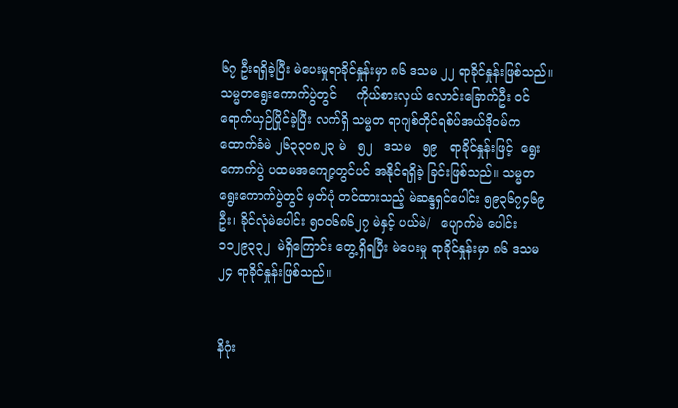၆၇ ဦးရရှိခဲ့ပြီး မဲပေးမှုရာခိုင်နှုန်းမှာ ၈၆ ဒသမ ၂၂ ရာခိုင်နှုန်းဖြစ်သည်။
သမ္မတရွေးကောက်ပွဲတွင်     ကိုယ်စားလှယ် လောင်းခြောက်ဦး ဝင်ရောက်ယှဉ်ပြိုင်ခဲ့ပြီး လက်ရှိ သမ္မတ ရာဂျစ်တိုင်ရစ်ပ်အယ်ဒိုဝမ်က ထောက်ခံမဲ ၂၆၃၃၀၈၂၃ မဲ   ၅၂   ဒသမ   ၅၉   ရာခိုင်နှုန်းဖြင့်  ရွေးကောက်ပွဲ ပထမအကျော့တွင်ပင် အနိုင်ရရှိခဲ့ ခြင်းဖြစ်သည်။ သမ္မတရွေးကောက်ပွဲတွင် မှတ်ပုံ တင်ထားသည့် မဲဆန္ဒရှင်ပေါင်း ၅၉၃၆၇၄၆၉ ဦး၊ ခိုင်လုံမဲပေါင်း ၅၀၀၆၈၆၂၇ မဲနှင့် ပယ်မဲ/   ပျောက်မဲ ပေါင်း ၁၁၂၉၃၃၂  မဲရှိကြောင်း တွေ့ရှိရပြီး မဲပေးမှု ရာခိုင်နှုန်းမှာ ၈၆ ဒသမ ၂၄ ရာခိုင်နှုန်းဖြစ်သည်။


နိဂုံး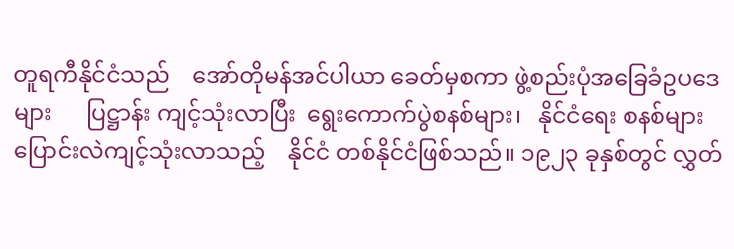တူရကီနိုင်ငံသည်    အော်တိုမန်အင်ပါယာ ခေတ်မှစကာ ဖွဲ့စည်းပုံအခြေခံဥပဒေများ      ပြဋ္ဌာန်း ကျင့်သုံးလာပြီး  ရွေးကောက်ပွဲစနစ်များ၊   နိုင်ငံရေး စနစ်များ  ပြောင်းလဲကျင့်သုံးလာသည့်    နိုင်ငံ တစ်နိုင်ငံဖြစ်သည်။ ၁၉၂၃ ခုနှစ်တွင် လွှတ်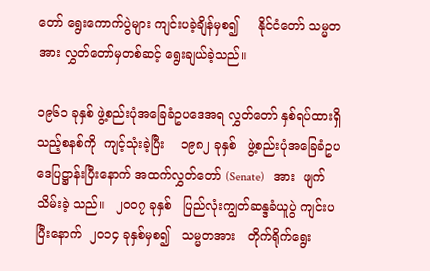တော် ရွေးကောက်ပွဲများ ကျင်းပခဲ့ချိန်မှစ၍     နိုင်ငံတော် သမ္မတအား လွှတ်တော်မှတစ်ဆင့် ရွေးချယ်ခဲ့သည်။

၁၉၆၁ ခုနှစ် ဖွဲ့စည်းပုံအခြေခံဥပဒေအရ လွှတ်တော် နှစ်ရပ်ထားရှိသည့်စနစ်ကို  ကျင့်သုံးခဲ့ပြီး    ၁၉၈၂ ခုနှစ်   ဖွဲ့စည်းပုံအခြေခံဥပဒေပြဋ္ဌာန်းပြီးနောက် အထက်လွှတ်တော် (Senate)   အား  ဖျက်သိမ်းခဲ့ သည်။   ၂၀၀၇ ခုနှစ်   ပြည်လုံးကျွတ်ဆန္ဒခံယူပွဲ ကျင်းပပြီးနောက်  ၂၀၁၄ ခုနှစ်မှစ၍   သမ္မတအား   တိုက်ရိုက်ရွေး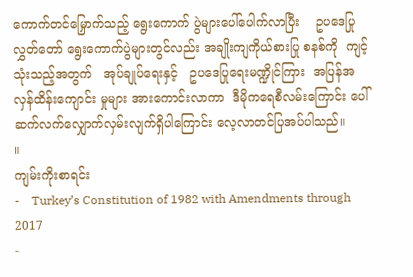ကောက်တင်မြှောက်သည့် ရွေးကောက် ပွဲများပေါ်ပေါက်လာပြီး    ဥပဒေပြုလွှတ်တော် ရွေးကောက်ပွဲများတွင်လည်း အချိုးကျကိုယ်စားပြု စနစ်ကို  ကျင့်သုံးသည့်အတွက်   အုပ်ချုပ်ရေးနှင့်   ဥပဒေပြုရေးမဏ္ဍိုင်ကြား  အပြန်အလှန်ထိန်းကျောင်း မှုများ အားကောင်းလာကာ  ဒီမိုကရေစီလမ်းကြောင်း ပေါ် ဆက်လက်လျှောက်လှမ်းလျက်ရှိပါကြောင်း လေ့လာတင်ပြအပ်ပါသည်။        ။
ကျမ်းကိုးစာရင်း
-    Turkey’s Constitution of 1982 with Amendments through 2017
-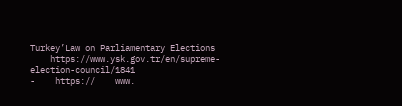Turkey’Law on Parliamentary Elections
    https://www.ysk.gov.tr/en/supreme-election-council/1841
-    https://    www.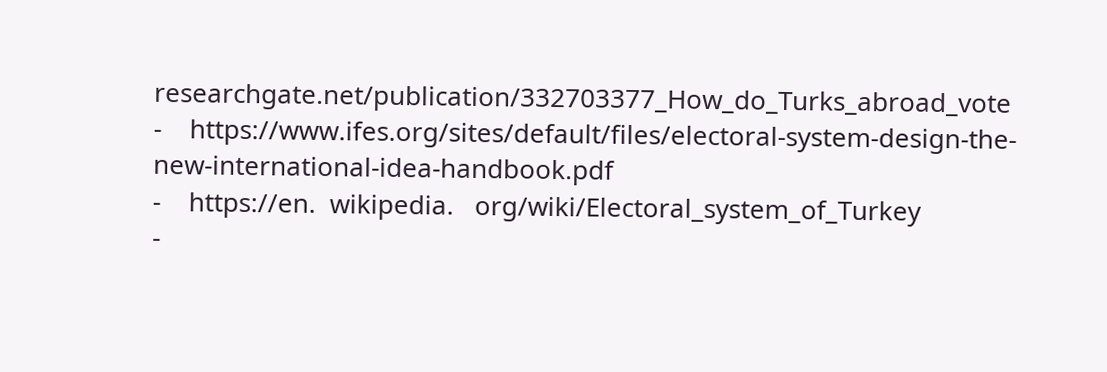researchgate.net/publication/332703377_How_do_Turks_abroad_vote
-    https://www.ifes.org/sites/default/files/electoral-system-design-the-new-international-idea-handbook.pdf
-    https://en.  wikipedia.   org/wiki/Electoral_system_of_Turkey
-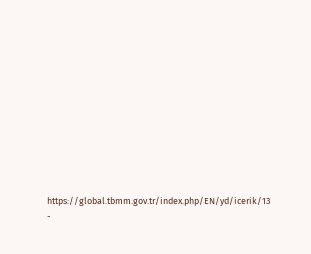https://global.tbmm.gov.tr/index.php/EN/yd/icerik/13
-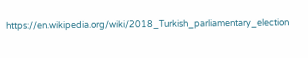https://en.wikipedia.org/wiki/2018_Turkish_parliamentary_election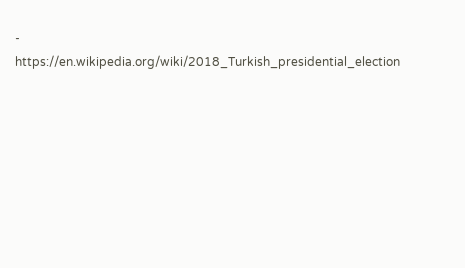-    https://en.wikipedia.org/wiki/2018_Turkish_presidential_election